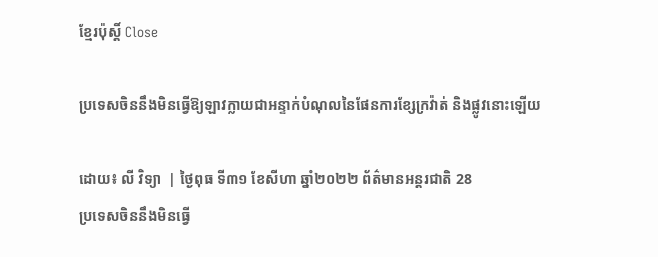ខ្មែរប៉ុស្ដិ៍ Close

ប្រទេសចិននឹងមិនធ្វើឱ្យឡាវក្លាយជាអន្ទាក់បំណុលនៃផែនការខ្សែក្រវ៉ាត់ និងផ្លូវនោះឡើយ

ដោយ៖ លី វិទ្យា  | ថ្ងៃពុធ ទី៣១ ខែសីហា ឆ្នាំ២០២២ ព័ត៌មានអន្តរជាតិ 28
ប្រទេសចិននឹងមិនធ្វើ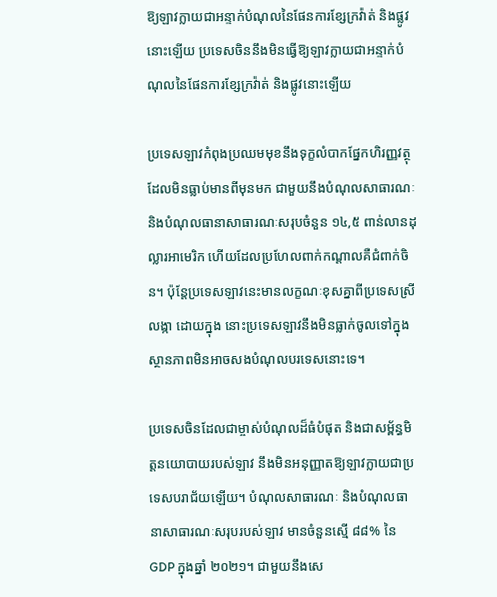ឱ្យឡាវក្លាយជាអន្ទាក់បំណុលនៃផែនការខ្សែក្រវ៉ាត់ និងផ្លូវនោះឡើយ ប្រទេសចិននឹងមិនធ្វើឱ្យឡាវក្លាយជាអន្ទាក់បំណុលនៃផែនការខ្សែក្រវ៉ាត់ និងផ្លូវនោះឡើយ

ប្រទេសឡាវកំពុងប្រឈមមុខនឹងទុក្ខលំបាកផ្នែកហិរញ្ញវត្ថុដែលមិនធ្លាប់មានពីមុនមក ជាមួយនឹងបំណុលសាធារណៈ និងបំណុលធានាសាធារណៈសរុបចំនួន ១៤,៥ ពាន់លានដុល្លារអាមេរិក ហើយដែលប្រហែលពាក់កណ្តាលគឺជំពាក់ចិន។ ប៉ុន្តែប្រទេសឡាវនេះមានលក្ខណៈខុសគ្នាពីប្រទេសស្រីលង្កា ដោយក្នុង នោះប្រទេសឡាវនឹងមិនធ្លាក់ចូលទៅក្នុងស្ថានភាពមិនអាចសងបំណុលបរទេសនោះទេ។

ប្រទេសចិនដែលជាម្ចាស់បំណុលដ៏ធំបំផុត និងជាសម្ព័ន្ធមិត្តនយោបាយរបស់ឡាវ នឹងមិនអនុញ្ញាតឱ្យឡាវក្លាយជាប្រទេសបរាជ័យឡើយ។ បំណុលសាធារណៈ និងបំណុលធានាសាធារណៈសរុបរបស់ឡាវ មានចំនួនស្មើ ៨៨% នៃ GDP ក្នុងឆ្នាំ ២០២១។ ជាមួយនឹងសេ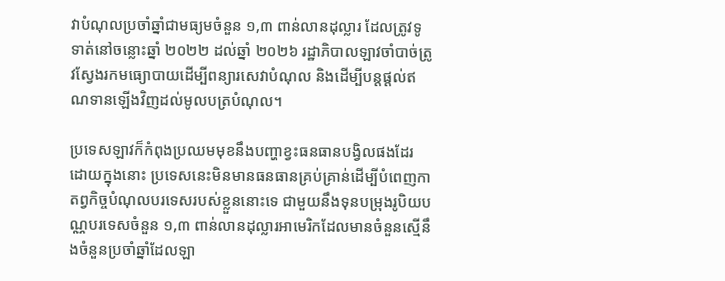វាបំណុលប្រចាំឆ្នាំជាមធ្យមចំនួន ១,៣ ពាន់លានដុល្លារ ដែលត្រូវទូទាត់នៅចន្លោះឆ្នាំ ២០២២ ដល់ឆ្នាំ ២០២៦ រដ្ឋាភិបាលឡាវចាំបាច់ត្រូវស្វែងរកមធ្យោបាយដើម្បីពន្យារសេវាបំណុល និងដើម្បីបន្តផ្តល់ឥណទានឡើងវិញដល់មូលបត្របំណុល។

ប្រទេសឡាវក៏កំពុងប្រឈមមុខនឹងបញ្ហាខ្វះធនធានបង្វិលផងដែរ ដោយក្នុងនោះ ប្រទេសនេះមិនមានធនធានគ្រប់គ្រាន់ដើម្បីបំពេញកាតព្វកិច្ចបំណុលបរទេសរបស់ខ្លួននោះទេ ជាមួយនឹងទុនបម្រុងរូបិយបណ្ណបរទេសចំនួន ១,៣ ពាន់លានដុល្លារអាមេរិកដែលមានចំនួនស្មើនឹងចំនួនប្រចាំឆ្នាំដែលឡា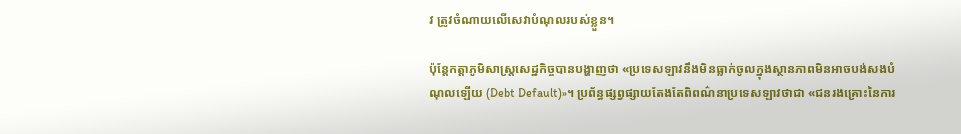វ ត្រូវចំណាយលើសេវាបំណុលរបស់ខ្លួន។

ប៉ុន្តែកត្តាភូមិសាស្ត្រសេដ្ឋកិច្ចបានបង្ហាញថា «ប្រទេសឡាវនឹងមិនធ្លាក់ចូលក្នុងស្ថានភាពមិនអាចបង់សងបំណុលឡើយ (Debt Default)»។ ប្រព័ន្ធផ្សព្វផ្សាយតែងតែពិពណ៌នាប្រទេសឡាវថាជា «ជនរងគ្រោះនៃការ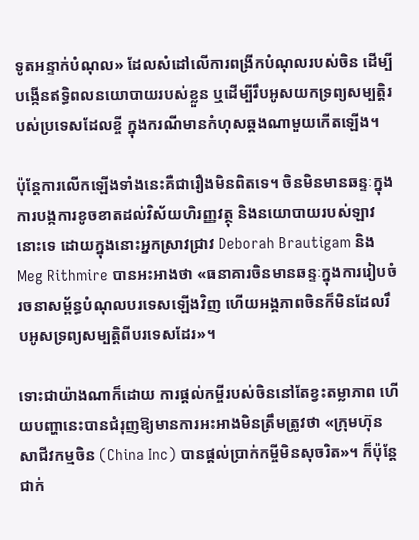ទូតអន្ទាក់បំណុល» ដែលសំដៅលើការពង្រីកបំណុលរបស់ចិន ដើម្បីបង្កើនឥទ្ធិពលនយោបាយរបស់ខ្លួន ឬដើម្បីរឹបអូសយកទ្រព្យសម្បត្តិរបស់ប្រទេសដែលខ្ចី ក្នុងករណីមានកំហុសឆ្គងណាមួយកើតឡើង។

ប៉ុន្តែការលើកឡើងទាំងនេះគឺជារឿងមិនពិតទេ។ ចិនមិនមានឆន្ទៈក្នុងការបង្កការខូចខាតដល់វិស័យហិរញ្ញវត្ថុ និងនយោបាយរបស់ឡាវនោះទេ ដោយក្នុងនោះអ្នកស្រាវជ្រាវ Deborah Brautigam និង Meg Rithmire បានអះអាងថា «ធនាគារចិនមានឆន្ទៈក្នុងការរៀបចំរចនាសម្ព័ន្ធបំណុលបរទេសឡើងវិញ ហើយអង្គភាពចិនក៏មិនដែលរឹបអូសទ្រព្យសម្បត្តិពីបរទេសដែរ»។

ទោះជាយ៉ាងណាក៏ដោយ ការផ្តល់កម្ចីរបស់ចិននៅតែខ្វះតម្លាភាព ហើយបញ្ហានេះបានជំរុញឱ្យមានការអះអាងមិនត្រឹមត្រូវថា «ក្រុមហ៊ុនសាជីវកម្មចិន (China Inc) បានផ្តល់ប្រាក់កម្ចីមិនសុចរិត»។ ក៏ប៉ុន្តែជាក់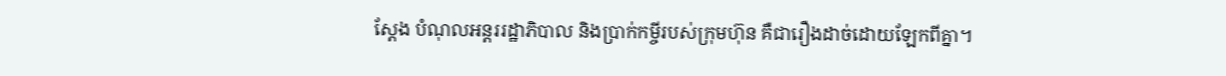ស្តែង បំណុលអន្តររដ្ឋាភិបាល និងប្រាក់កម្ចីរបស់ក្រុមហ៊ុន គឺជារឿងដាច់ដោយឡែកពីគ្នា។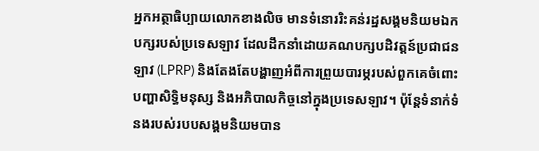អ្នកអត្ថាធិប្បាយលោកខាងលិច មានទំនោររិះគន់រដ្ឋសង្គមនិយមឯកបក្សរបស់ប្រទេសឡាវ ដែលដឹកនាំដោយគណបក្សបដិវត្តន៍ប្រជាជនឡាវ (LPRP) និងតែងតែបង្ហាញអំពីការព្រួយបារម្ភរបស់ពួកគេចំពោះបញ្ហាសិទ្ធិមនុស្ស និងអភិបាលកិច្ចនៅក្នុងប្រទេសឡាវ។ ប៉ុន្តែទំនាក់ទំនងរបស់របបសង្គមនិយមបាន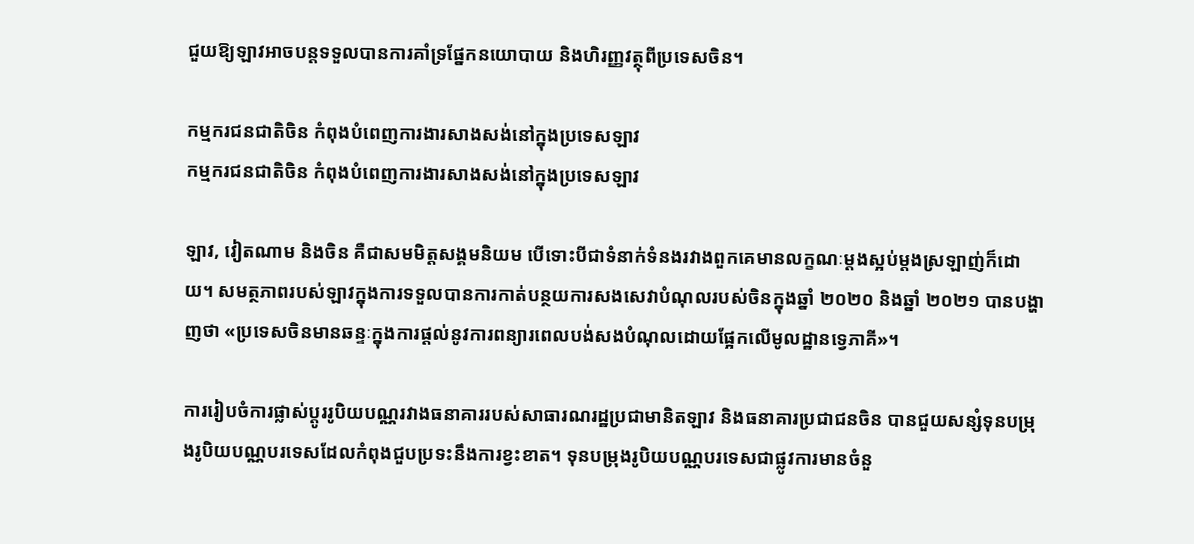ជួយឱ្យឡាវអាចបន្តទទួលបានការគាំទ្រផ្នែកនយោបាយ និងហិរញ្ញវត្ថុពីប្រទេសចិន។

កម្មករជនជាតិចិន កំពុងបំពេញការងារសាងសង់នៅក្នុងប្រទេសឡាវ
កម្មករជនជាតិចិន កំពុងបំពេញការងារសាងសង់នៅក្នុងប្រទេសឡាវ

ឡាវ, វៀតណាម និងចិន គឺជាសមមិត្តសង្គមនិយម បើទោះបីជាទំនាក់ទំនងរវាងពួកគេមានលក្ខណៈម្តងស្អប់ម្តងស្រឡាញ់ក៏ដោយ។ សមត្ថភាពរបស់ឡាវក្នុងការទទួលបានការកាត់បន្ថយការសងសេវាបំណុលរបស់ចិនក្នុងឆ្នាំ ២០២០ និងឆ្នាំ ២០២១ បានបង្ហាញថា «ប្រទេសចិនមានឆន្ទៈក្នុងការផ្តល់នូវការពន្យារពេលបង់សងបំណុលដោយផ្អែកលើមូលដ្ឋានទ្វេភាគី»។

ការរៀបចំការផ្លាស់ប្តូររូបិយបណ្ណរវាងធនាគាររបស់សាធារណរដ្ឋប្រជាមានិតឡាវ និងធនាគារប្រជាជនចិន បានជួយសន្សំទុនបម្រុងរូបិយបណ្ណបរទេសដែលកំពុងជួបប្រទះនឹងការខ្វះខាត។ ទុនបម្រុងរូបិយបណ្ណបរទេសជាផ្លូវការមានចំនួ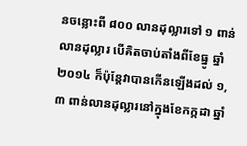នចន្លោះពី ៨០០ លានដុល្លារទៅ ១ ពាន់លានដុល្លារ បើគិតចាប់តាំងពីខែធ្នូ ឆ្នាំ ២០១៤ ក៏ប៉ុន្តែវាបានកើនឡើងដល់ ១,៣ ពាន់លានដុល្លារនៅក្នុងខែកក្កដា ឆ្នាំ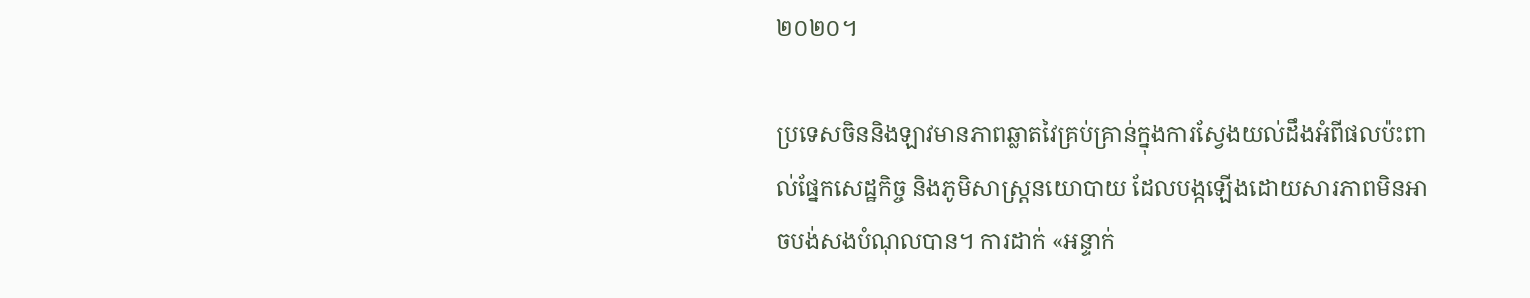២០២០។

ប្រទេសចិននិងឡាវមានភាពឆ្លាតវៃគ្រប់គ្រាន់ក្នុងការស្វែងយល់ដឹងអំពីផលប៉ះពាល់ផ្នែកសេដ្ឋកិច្ច និងភូមិសាស្ត្រនយោបាយ ដែលបង្កឡើងដោយសារភាពមិនអាចបង់សងបំណុលបាន។ ការដាក់ «អន្ទាក់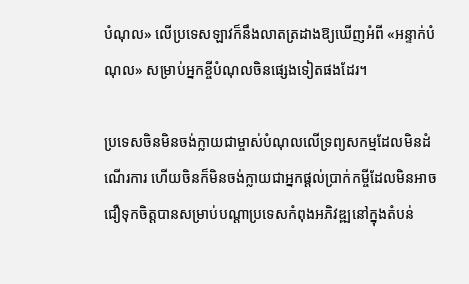បំណុល» លើប្រទេសឡាវក៏នឹងលាតត្រដាងឱ្យឃើញអំពី «អន្ទាក់បំណុល» សម្រាប់អ្នកខ្ចីបំណុលចិនផ្សេងទៀតផងដែរ។

ប្រទេសចិនមិនចង់ក្លាយជាម្ចាស់បំណុលលើទ្រព្យសកម្មដែលមិនដំណើរការ ហើយចិនក៏មិនចង់ក្លាយជាអ្នកផ្តល់ប្រាក់កម្ចីដែលមិនអាចជឿទុកចិត្តបានសម្រាប់បណ្តាប្រទេសកំពុងអភិវឌ្ឍនៅក្នុងតំបន់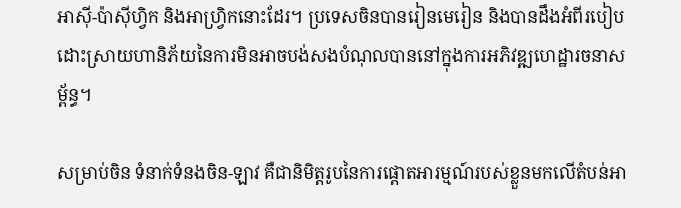អាស៊ី-ប៉ាស៊ីហ្វិក និងអាហ្វ្រិកនោះដែរ។ ប្រទេសចិនបានរៀនមេរៀន និងបានដឹងអំពីរបៀបដោះស្រាយហានិភ័យនៃការមិនអាចបង់សងបំណុលបាននៅក្នុងការអភិវឌ្ឍហេដ្ឋារចនាសម្ព័ន្ធ។

សម្រាប់ចិន ទំនាក់ទំនងចិន-ឡាវ គឺជានិមិត្តរូបនៃការផ្តោតអារម្មណ៍របស់ខ្លួនមកលើតំបន់អា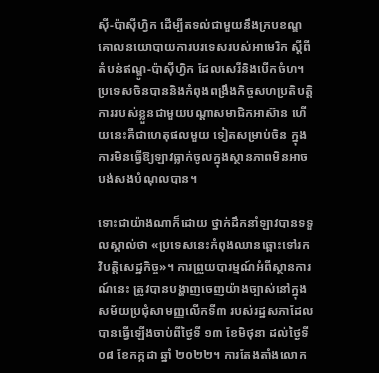ស៊ី-ប៉ាស៊ីហ្វិក ដើម្បីតទល់ជាមួយនឹងក្របខណ្ឌគោលនយោបាយការបរទេសរបស់អាមេរិក ស្តីពីតំបន់ឥណ្ឌូ-ប៉ាស៊ីហ្វិក ដែលសេរីនិងបើកចំហ។ ប្រទេសចិនបាននិងកំពុងពង្រឹងកិច្ចសហប្រតិបត្តិការរបស់ខ្លួនជាមួយបណ្តាសមាជិកអាស៊ាន ហើយនេះគឺជាហេតុផលមួយ ទៀតសម្រាប់ចិន ក្នុងការមិនធ្វើឱ្យឡាវធ្លាក់ចូលក្នុងស្ថានភាពមិនអាចបង់សងបំណុលបាន។

ទោះជាយ៉ាងណាក៏ដោយ ថ្នាក់ដឹកនាំឡាវបានទទួលស្គាល់ថា «ប្រទេសនេះកំពុងឈានឆ្ពោះទៅរកវិបត្តិសេដ្ឋកិច្ច»។ ការព្រួយបារម្មណ៍អំពីស្ថានការណ៍នេះ ត្រូវបានបង្ហាញចេញយ៉ាងច្បាស់នៅក្នុងសម័យប្រជុំសាមញ្ញលើកទី៣ របស់រដ្ឋសភាដែលបានធ្វើឡើងចាប់ពីថ្ងៃទី ១៣ ខែមិថុនា ដល់ថ្ងៃទី ០៨ ខែកក្កដា ឆ្នាំ ២០២២។ ការតែងតាំងលោក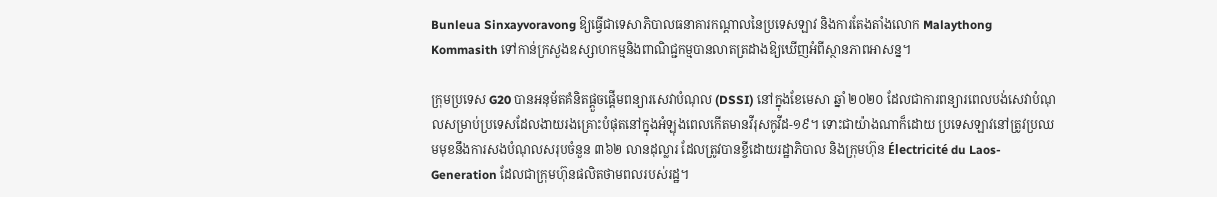Bunleua Sinxayvoravong ឱ្យធ្វើជាទេសាភិបាលធនាគារកណ្ដាលនៃប្រទេសឡាវ និងការតែងតាំងលោក Malaythong Kommasith ទៅកាន់ក្រសួងឧស្សាហកម្មនិងពាណិជ្ជកម្មបានលាតត្រដាងឱ្យឃើញអំពីស្ថានភាពអាសន្ន។

ក្រុមប្រទេស G20 បានអនុម័តគំនិតផ្តួចផ្តើមពន្យារសេវាបំណុល (DSSI) នៅក្នុងខែមេសា ឆ្នាំ ២០២០ ដែលជាការពន្យារពេលបង់សេវាបំណុលសម្រាប់ប្រទេសដែលងាយរងគ្រោះបំផុតនៅក្នុងអំឡុងពេលកើតមានវីរុសកូវីដ-១៩។ ទោះជាយ៉ាងណាក៏ដោយ ប្រទេសឡាវនៅត្រូវប្រឈមមុខនឹងការសងបំណុលសរុបចំនួន ៣៦២ លានដុល្លារ ដែលត្រូវបានខ្ចីដោយរដ្ឋាភិបាល និងក្រុមហ៊ុន Électricité du Laos-Generation ដែលជាក្រុមហ៊ុនផលិតថាមពលរបស់រដ្ឋ។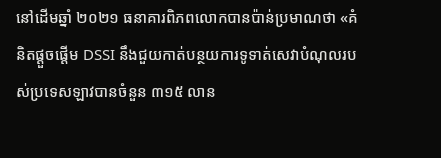នៅដើមឆ្នាំ ២០២១ ធនាគារពិភពលោកបានប៉ាន់ប្រមាណថា «គំនិតផ្តួចផ្តើម DSSI នឹងជួយកាត់បន្ថយការទូទាត់សេវាបំណុលរបស់ប្រទេសឡាវបានចំនួន ៣១៥ លាន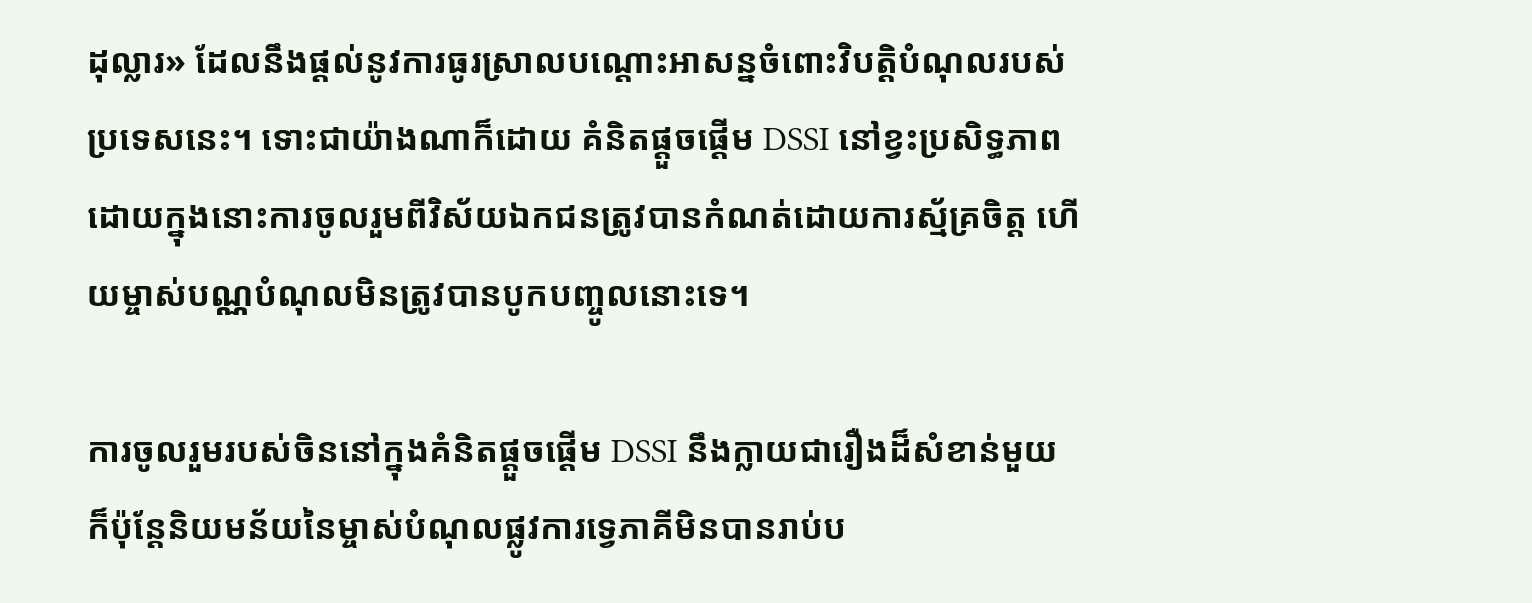ដុល្លារ» ដែលនឹងផ្តល់នូវការធូរស្រាលបណ្តោះអាសន្នចំពោះវិបត្តិបំណុលរបស់ប្រទេសនេះ។ ទោះជាយ៉ាងណាក៏ដោយ គំនិតផ្តួចផ្តើម DSSI នៅខ្វះប្រសិទ្ធភាព ដោយក្នុងនោះការចូលរួមពីវិស័យឯកជនត្រូវបានកំណត់ដោយការស្ម័គ្រចិត្ត ហើយម្ចាស់បណ្ណបំណុលមិនត្រូវបានបូកបញ្ចូលនោះទេ។

ការចូលរួមរបស់ចិននៅក្នុងគំនិតផ្តួចផ្តើម DSSI នឹងក្លាយជារឿងដ៏សំខាន់មួយ ក៏ប៉ុន្តែនិយមន័យនៃម្ចាស់បំណុលផ្លូវការទ្វេភាគីមិនបានរាប់ប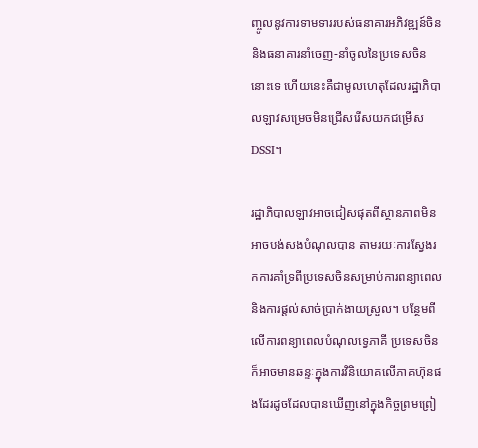ញ្ចូលនូវការទាមទាររបស់ធនាគារអភិវឌ្ឍន៍ចិន និងធនាគារនាំចេញ-នាំចូលនៃប្រទេសចិននោះទេ ហើយនេះគឺជាមូលហេតុដែលរដ្ឋាភិបាលឡាវសម្រេចមិនជ្រើសរើសយកជម្រើស DSSI។

រដ្ឋាភិបាលឡាវអាចជៀសផុតពីស្ថានភាពមិនអាចបង់សងបំណុលបាន តាមរយៈការស្វែងរកការគាំទ្រពីប្រទេសចិនសម្រាប់ការពន្យាពេល និងការផ្តល់សាច់ប្រាក់ងាយស្រួល។ បន្ថែមពីលើការពន្យាពេលបំណុលទ្វេភាគី ប្រទេសចិនក៏អាចមានឆន្ទៈក្នុងការវិនិយោគលើភាគហ៊ុនផងដែរដូចដែលបានឃើញនៅក្នុងកិច្ចព្រមព្រៀ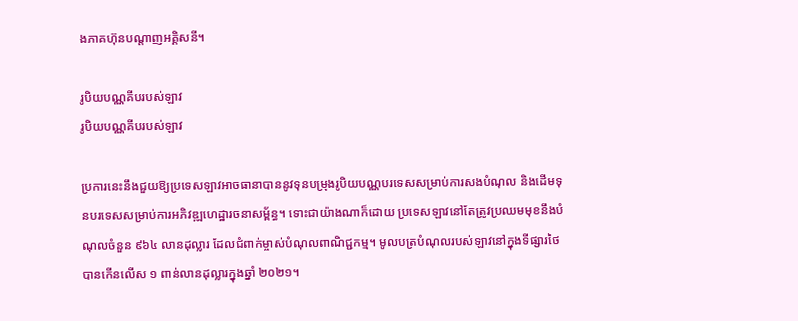ងភាគហ៊ុនបណ្តាញអគ្គិសនី។

រូបិយបណ្ណគីបរបស់ឡាវ
រូបិយបណ្ណគីបរបស់ឡាវ

ប្រការនេះនឹងជួយឱ្យប្រទេសឡាវអាចធានាបាននូវទុនបម្រុងរូបិយបណ្ណបរទេសសម្រាប់ការសងបំណុល និងដើមទុនបរទេសសម្រាប់ការអភិវឌ្ឍហេដ្ឋារចនាសម្ព័ន្ធ។ ទោះជាយ៉ាងណាក៏ដោយ ប្រទេសឡាវនៅតែត្រូវប្រឈមមុខនឹងបំណុលចំនួន ៩៦៤ លានដុល្លារ ដែលជំពាក់ម្ចាស់បំណុលពាណិជ្ជកម្ម។ មូលបត្របំណុលរបស់ឡាវនៅក្នុងទីផ្សារថៃបានកើនលើស ១ ពាន់លានដុល្លារក្នុងឆ្នាំ ២០២១។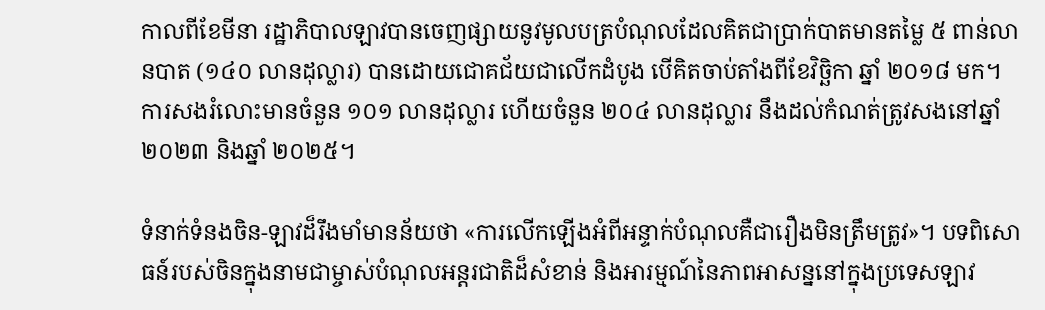កាលពីខែមីនា រដ្ឋាភិបាលឡាវបានចេញផ្សាយនូវមូលបត្របំណុលដែលគិតជាប្រាក់បាតមានតម្លៃ ៥ ពាន់លានបាត (១៤០ លានដុល្លារ) បានដោយជោគជ័យជាលើកដំបូង បើគិតចាប់តាំងពីខែវិច្ឆិកា ឆ្នាំ ២០១៨ មក។ ការសងរំលោះមានចំនួន ១០១ លានដុល្លារ ហើយចំនួន ២០៤ លានដុល្លារ នឹងដល់កំណត់ត្រូវសងនៅឆ្នាំ ២០២៣ និងឆ្នាំ ២០២៥។

ទំនាក់ទំនងចិន-ឡាវដ៏រឹងមាំមានន័យថា «ការលើកឡើងអំពីអន្ទាក់បំណុលគឺជារឿងមិនត្រឹមត្រូវ»។ បទពិសោធន៍របស់ចិនក្នុងនាមជាម្ចាស់បំណុលអន្តរជាតិដ៏សំខាន់ និងអារម្មណ៍នៃភាពអាសន្ននៅក្នុងប្រទេសឡាវ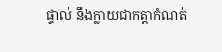ផ្ទាល់ នឹងក្លាយជាកត្តាកំណត់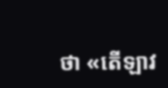ថា «តើឡាវ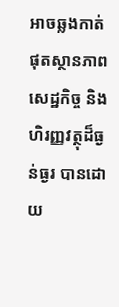អាចឆ្លងកាត់ផុតស្ថានភាពសេដ្ឋកិច្ច និងហិរញ្ញវត្ថុដ៏ធ្ងន់ធ្ងរ បានដោយ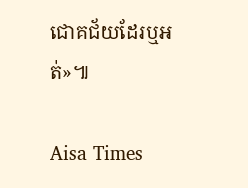ជោគជ័យដែរឬអត់»៕

Aisa Times